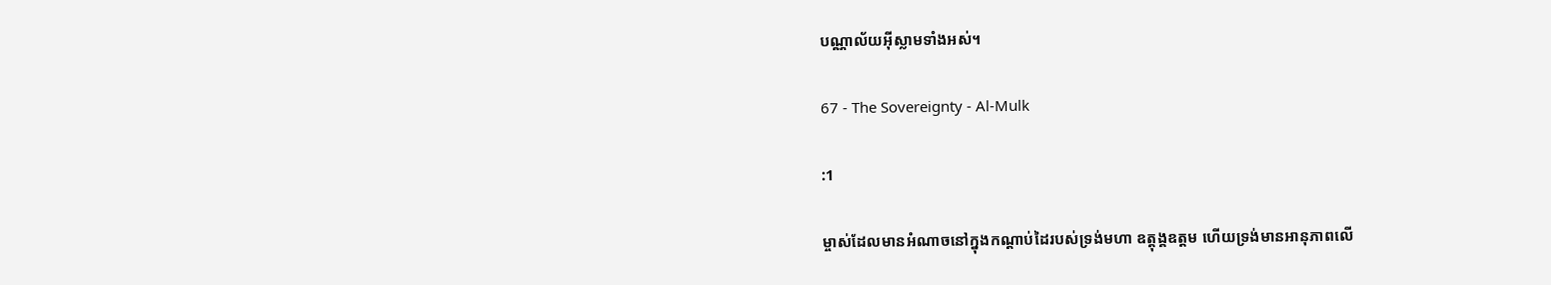បណ្ណាល័យអ៊ីស្លាមទាំងអស់។

67 - The Sovereignty - Al-Mulk

:1

ម្ចាស់ដែលមានអំណាចនៅក្នុងកណ្ដាប់ដៃរបស់ទ្រង់មហា ឧត្ដុង្គឧត្ដម ហើយទ្រង់មានអានុភាពលើ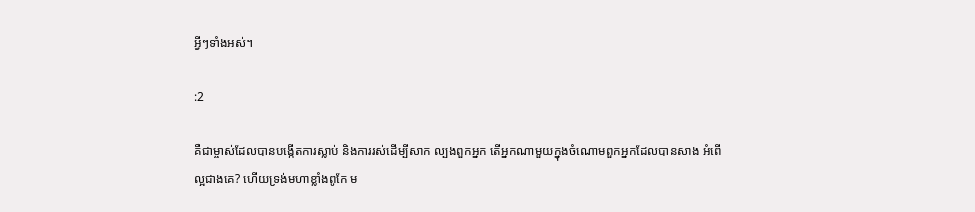អ្វីៗទាំងអស់។

:2

គឺជាម្ចាស់ដែលបានបង្កើតការស្លាប់ និងការរស់ដើម្បីសាក ល្បងពួកអ្នក តើអ្នកណាមួយក្នុងចំណោមពួកអ្នកដែលបានសាង អំពើល្អជាងគេ? ហើយទ្រង់មហាខ្លាំងពូកែ ម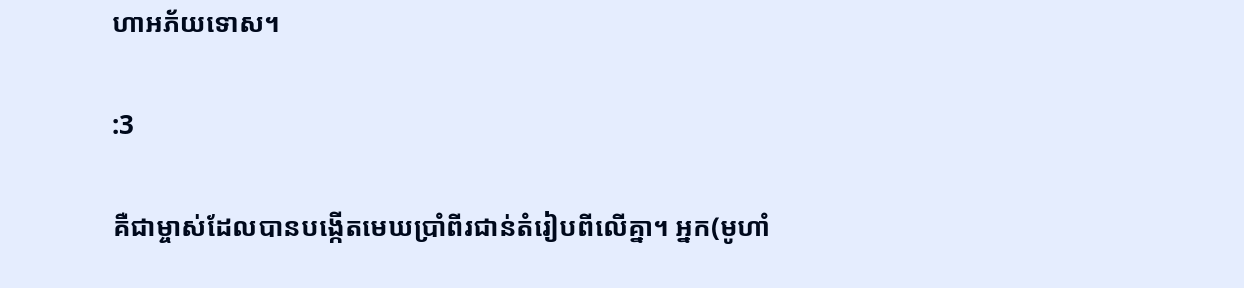ហាអភ័យទោស។

:3

គឺជាម្ចាស់ដែលបានបង្កើតមេឃប្រាំពីរជាន់តំរៀបពីលើគ្នា។ អ្នក(មូហាំ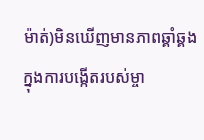ម៉ាត់)មិនឃើញមានភាពឆ្គាំឆ្គងក្នុងការបង្កើតរបស់ម្ចា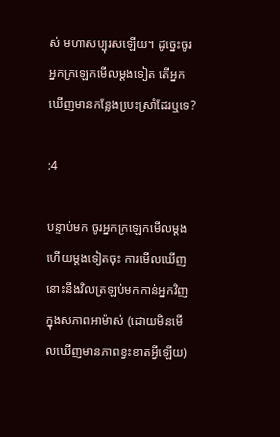ស់ មហាសប្បុរសឡើយ។ ដូចេ្នះចូរអ្នកក្រឡេកមើលម្ដងទៀត តើអ្នក ឃើញមានកន្លែងបេ្រះស្រាំដែរឬទេ?

:4

បន្ទាប់មក ចូរអ្នកក្រឡេកមើលម្ដងហើយម្ដងទៀតចុះ ការមើលឃើញនោះនឹងវិលត្រឡប់មកកាន់អ្នកវិញក្នុងសភាពអាម៉ាស់ (ដោយមិនមើលឃើញមានភាពខ្វះខាតអ្វីឡើយ)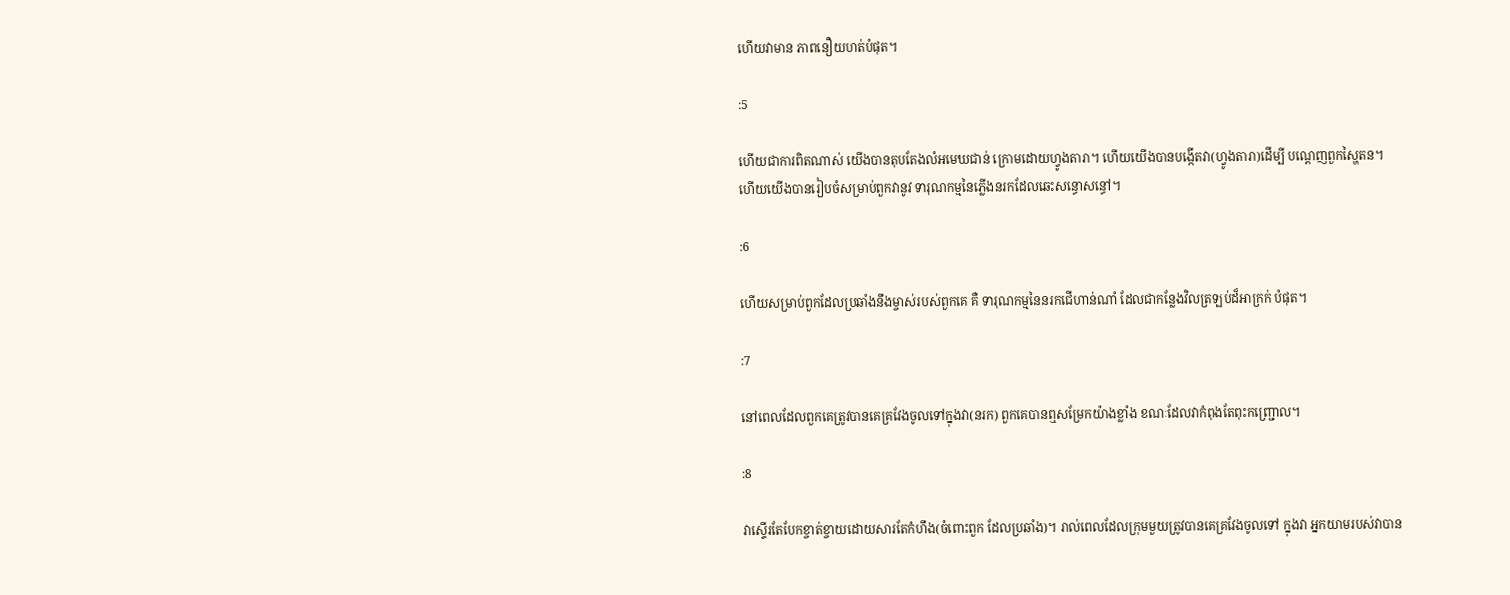ហើយវាមាន ភាពនឿយហត់បំផុត។

:5

ហើយជាការពិតណាស់ យើងបានតុបតែងលំអមេឃជាន់ ក្រោមដោយហ្វូងតារា។ ហើយយើងបានបង្កើតវា(ហ្វូងតារា)ដើម្បី បណេ្ដញពួកស្ហៃតន។ ហើយយើងបានរៀបចំសម្រាប់ពួកវានូវ ទារុណកម្មនៃភ្លើងនរកដែលឆេះសន្ធោសន្ធៅ។

:6

ហើយសម្រាប់ពួកដែលប្រឆាំងនឹងម្ចាស់របស់ពួកគេ គឺ ទារុណកម្មនៃនរកជើហាន់ណាំ ដែលជាកន្លែងវិលត្រឡប់ដ៏អាក្រក់ បំផុត។

:7

នៅពេលដែលពួកគេត្រូវបានគេគ្រវែងចូលទៅក្នុងវា(នរក) ពួកគេបានឮសម្រែកយ៉ាងខ្លាំង ខណៈដែលវាកំពុងតែពុះកញ្ជ្រោល។

:8

វាស្ទើរតែបែកខ្ចាត់ខ្ចាយដោយសារតែកំហឹង(ចំពោះពួក ដែលប្រឆាំង)។ រាល់ពេលដែលក្រុមមួយត្រូវបានគេគ្រវែងចូលទៅ ក្នុងវា អ្នកយាមរបស់វាបាន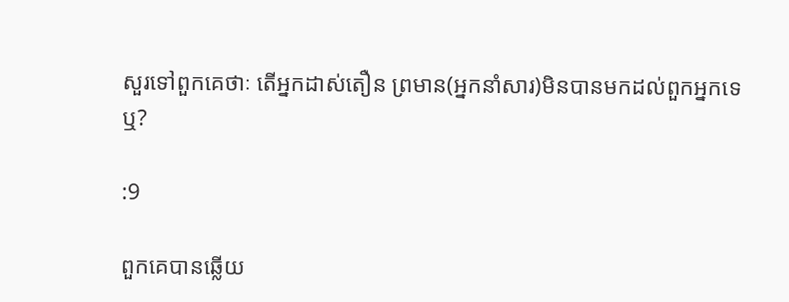សួរទៅពួកគេថាៈ តើអ្នកដាស់តឿន ព្រមាន(អ្នកនាំសារ)មិនបានមកដល់ពួកអ្នកទេឬ?

:9

ពួកគេបានឆ្លើយ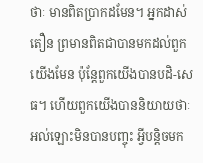ថាៈ មានពិតប្រាកដមែន។ អ្នកដាស់តឿន ព្រមានពិតជាបានមកដល់ពួកយើងមែន ប៉ុន្ដែពួកយើងបានបដិ-សេធ។ ហើយពួកយើងបាននិយាយថាៈ អល់ឡោះមិនបានបញ្ចុះ អ្វីបន្ដិចមក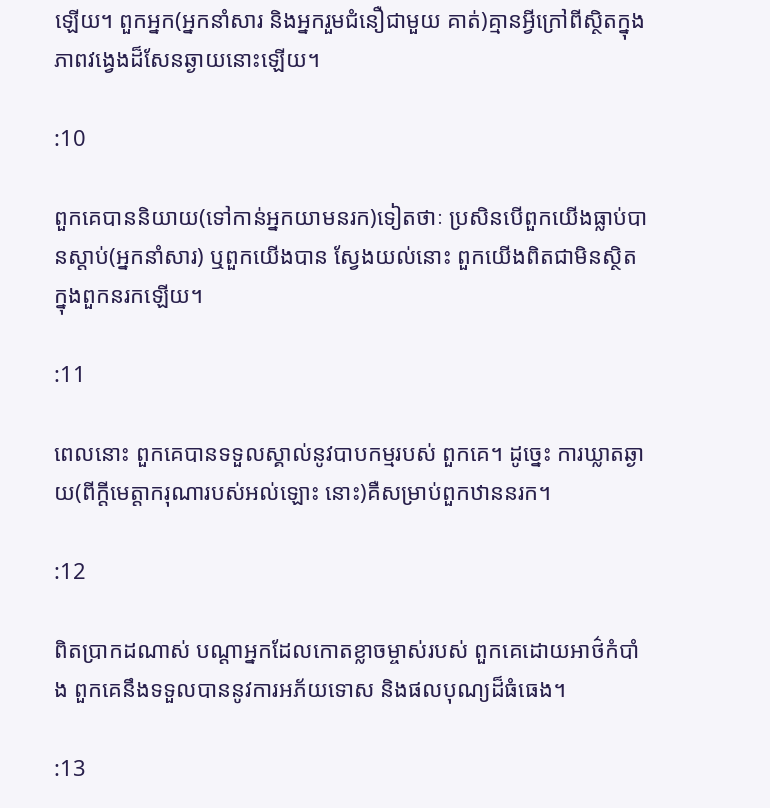ឡើយ។ ពួកអ្នក(អ្នកនាំសារ និងអ្នករួមជំនឿជាមួយ គាត់)គ្មានអ្វីក្រៅពីស្ថិតក្នុងភាពវងេ្វងដ៏សែនឆ្ងាយនោះឡើយ។

:10

ពួកគេបាននិយាយ(ទៅកាន់អ្នកយាមនរក)ទៀតថាៈ ប្រសិនបើពួកយើងធ្លាប់បានស្ដាប់(អ្នកនាំសារ) ឬពួកយើងបាន ស្វែងយល់នោះ ពួកយើងពិតជាមិនស្ថិតក្នុងពួកនរកឡើយ។

:11

ពេលនោះ ពួកគេបានទទួលស្គាល់នូវបាបកម្មរបស់ ពួកគេ។ ដូចេ្នះ ការឃ្លាតឆ្ងាយ(ពីក្ដីមេត្ដាករុណារបស់អល់ឡោះ នោះ)គឺសម្រាប់ពួកឋាននរក។

:12

ពិតប្រាកដណាស់ បណ្ដាអ្នកដែលកោតខ្លាចម្ចាស់របស់ ពួកគេដោយអាថ៌កំបាំង ពួកគេនឹងទទួលបាននូវការអភ័យទោស និងផលបុណ្យដ៏ធំធេង។

:13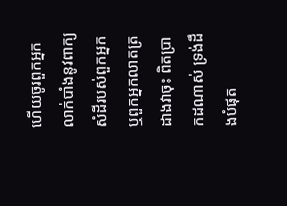ហើយចូរពួកអ្នកលាក់បាំងនូវពាក្យសំដីរបស់ពួកអ្នក ឬពួកអ្នកលាតត្រដាងវាចុះ ពិតប្រាកដណាស់ ទ្រង់ដឹងបំផុត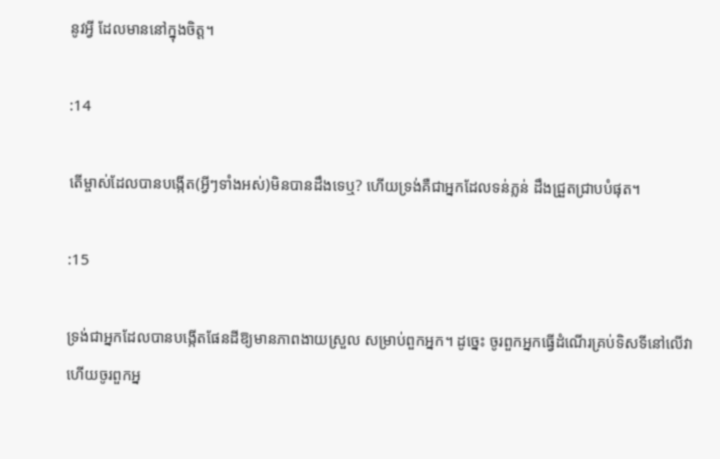នូវអ្វី ដែលមាននៅក្នុងចិត្ដ។

:14

តើម្ចាស់ដែលបានបង្កើត(អ្វីៗទាំងអស់)មិនបានដឹងទេឬ? ហើយទ្រង់គឺជាអ្នកដែលទន់ភ្លន់ ដឹងជ្រួតជ្រាបបំផុត។

:15

ទ្រង់ជាអ្នកដែលបានបង្កើតផែនដីឱ្យមានភាពងាយស្រួល សម្រាប់ពួកអ្នក។ ដូចេ្នះ ចូរពួកអ្នកធ្វើដំណើរគ្រប់ទិសទីនៅលើវា ហើយចូរពួកអ្ន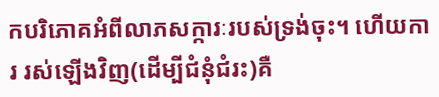កបរិភោគអំពីលាភសក្ការៈរបស់ទ្រង់ចុះ។ ហើយការ រស់ឡើងវិញ(ដើម្បីជំនុំជំរះ)គឺ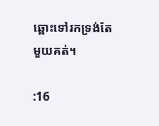ឆ្ពោះទៅរកទ្រង់តែមួយគត់។

:16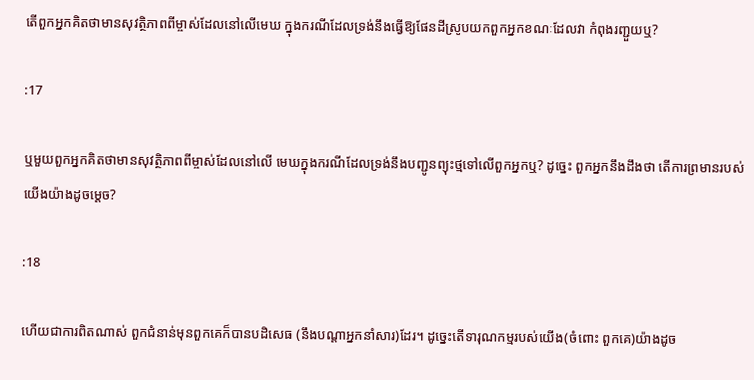តើពួកអ្នកគិតថាមានសុវត្ថិភាពពីម្ចាស់ដែលនៅលើមេឃ ក្នុងករណីដែលទ្រង់នឹងធ្វើឱ្យផែនដីស្រូបយកពួកអ្នកខណៈដែលវា កំពុងរញ្ជួយឬ?

:17

ឬមួយពួកអ្នកគិតថាមានសុវត្ថិភាពពីម្ចាស់ដែលនៅលើ មេឃក្នុងករណីដែលទ្រង់នឹងបញ្ជូនព្យុះថ្មទៅលើពួកអ្នកឬ? ដូចេ្នះ ពួកអ្នកនឹងដឹងថា តើការព្រមានរបស់យើងយ៉ាងដូចមេ្ដច?

:18

ហើយជាការពិតណាស់ ពួកជំនាន់មុនពួកគេក៏បានបដិសេធ (នឹងបណ្ដាអ្នកនាំសារ)ដែរ។ ដូចេ្នះតើទារុណកម្មរបស់យើង(ចំពោះ ពួកគេ)យ៉ាងដូច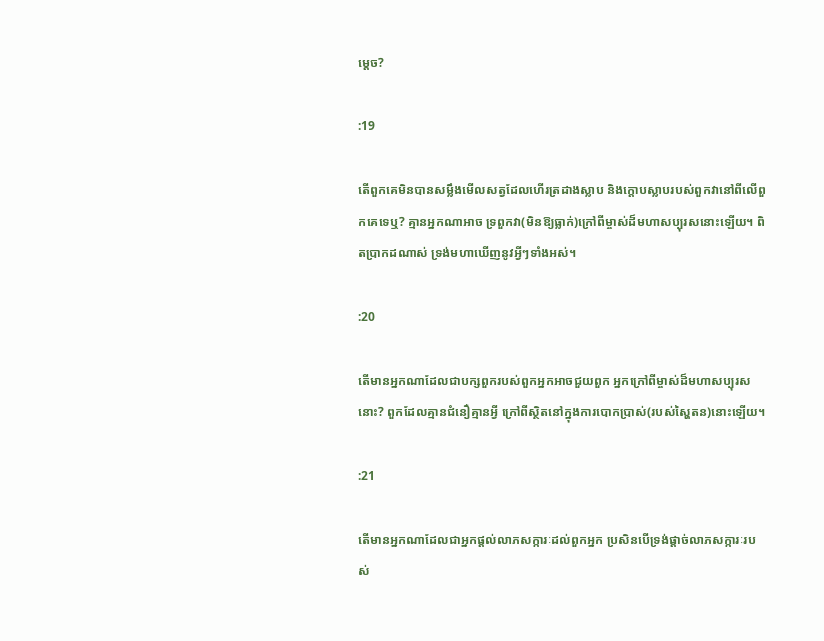មេ្ដច?

:19

តើពួកគេមិនបានសម្លឹងមើលសត្វដែលហើរត្រដាងស្លាប និងក្ដោបស្លាបរបស់ពួកវានៅពីលើពួកគេទេឬ? គ្មានអ្នកណាអាច ទ្រពួកវា(មិនឱ្យធ្លាក់)ក្រៅពីម្ចាស់ដ៏មហាសប្បុរសនោះឡើយ។ ពិតប្រាកដណាស់ ទ្រង់មហាឃើញនូវអ្វីៗទាំងអស់។

:20

តើមានអ្នកណាដែលជាបក្សពួករបស់ពួកអ្នកអាចជួយពួក អ្នកក្រៅពីម្ចាស់ដ៏មហាសប្បុរសនោះ? ពួកដែលគ្មានជំនឿគ្មានអ្វី ក្រៅពីស្ថិតនៅក្នុងការបោកប្រាស់(របស់ស្ហៃតន)នោះឡើយ។

:21

តើមានអ្នកណាដែលជាអ្នកផ្ដល់លាភសក្ការៈដល់ពួកអ្នក ប្រសិនបើទ្រង់ផ្ដាច់លាភសក្ការៈរបស់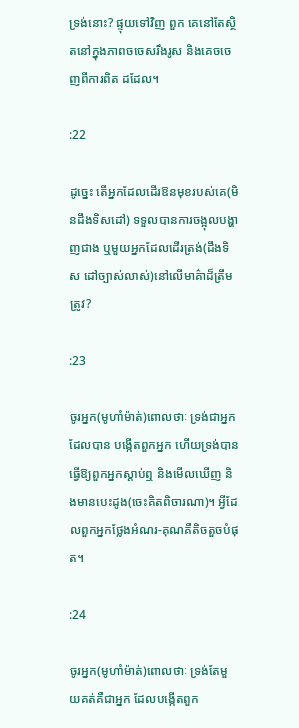ទ្រង់នោះ? ផ្ទុយទៅវិញ ពួក គេនៅតែស្ថិតនៅក្នុងភាពចចេសរឹងរូស និងគេចចេញពីការពិត ដដែល។

:22

ដូចេ្នះ តើអ្នកដែលដើរឱនមុខរបស់គេ(មិនដឹងទិសដៅ) ទទួលបានការចង្អុលបង្ហាញជាង ឬមួយអ្នកដែលដើរត្រង់(ដឹងទិស ដៅច្បាស់លាស់)នៅលើមាគ៌ាដ៏ត្រឹមត្រូវ?

:23

ចូរអ្នក(មូហាំម៉ាត់)ពោលថាៈ ទ្រង់ជាអ្នកដែលបាន បង្កើតពួកអ្នក ហើយទ្រង់បានធ្វើឱ្យពួកអ្នកស្ដាប់ឮ និងមើលឃើញ និងមានបេះដូង(ចេះគិតពិចារណា)។ អ្វីដែលពួកអ្នកថ្លែងអំណរ-គុណគឺតិចតួចបំផុត។

:24

ចូរអ្នក(មូហាំម៉ាត់)ពោលថាៈ ទ្រង់តែមួយគត់គឺជាអ្នក ដែលបង្កើតពួក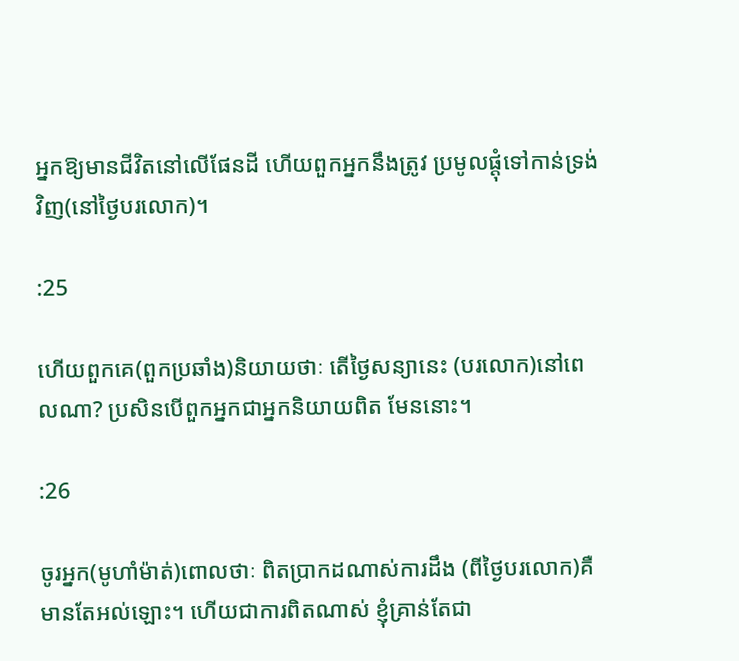អ្នកឱ្យមានជីវិតនៅលើផែនដី ហើយពួកអ្នកនឹងត្រូវ ប្រមូលផ្ដុំទៅកាន់ទ្រង់វិញ(នៅថ្ងៃបរលោក)។

:25

ហើយពួកគេ(ពួកប្រឆាំង)និយាយថាៈ តើថ្ងៃសន្យានេះ (បរលោក)នៅពេលណា? ប្រសិនបើពួកអ្នកជាអ្នកនិយាយពិត មែននោះ។

:26

ចូរអ្នក(មូហាំម៉ាត់)ពោលថាៈ ពិតប្រាកដណាស់ការដឹង (ពីថ្ងៃបរលោក)គឺមានតែអល់ឡោះ។ ហើយជាការពិតណាស់ ខ្ញុំគ្រាន់តែជា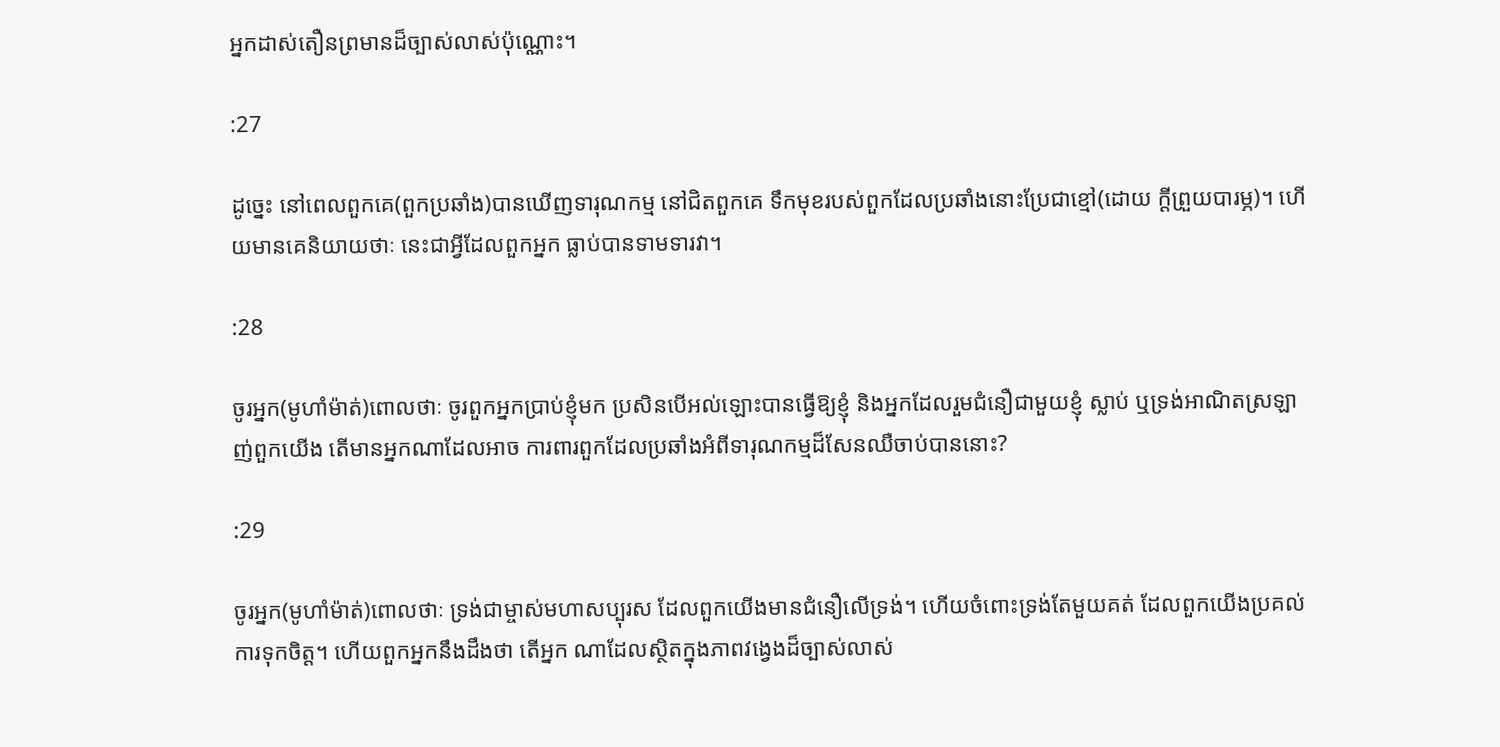អ្នកដាស់តឿនព្រមានដ៏ច្បាស់លាស់ប៉ុណ្ណោះ។

:27

ដូចេ្នះ នៅពេលពួកគេ(ពួកប្រឆាំង)បានឃើញទារុណកម្ម នៅជិតពួកគេ ទឹកមុខរបស់ពួកដែលប្រឆាំងនោះប្រែជាខ្មៅ(ដោយ ក្ដីព្រួយបារម្ភ)។ ហើយមានគេនិយាយថាៈ នេះជាអ្វីដែលពួកអ្នក ធ្លាប់បានទាមទារវា។

:28

ចូរអ្នក(មូហាំម៉ាត់)ពោលថាៈ ចូរពួកអ្នកប្រាប់ខ្ញុំមក ប្រសិនបើអល់ឡោះបានធ្វើឱ្យខ្ញុំ និងអ្នកដែលរួមជំនឿជាមួយខ្ញុំ ស្លាប់ ឬទ្រង់អាណិតស្រឡាញ់ពួកយើង តើមានអ្នកណាដែលអាច ការពារពួកដែលប្រឆាំងអំពីទារុណកម្មដ៏សែនឈឺចាប់បាននោះ?

:29

ចូរអ្នក(មូហាំម៉ាត់)ពោលថាៈ ទ្រង់ជាម្ចាស់មហាសប្បុរស ដែលពួកយើងមានជំនឿលើទ្រង់។ ហើយចំពោះទ្រង់តែមួយគត់ ដែលពួកយើងប្រគល់ការទុកចិត្ដ។ ហើយពួកអ្នកនឹងដឹងថា តើអ្នក ណាដែលស្ថិតក្នុងភាពវងេ្វងដ៏ច្បាស់លាស់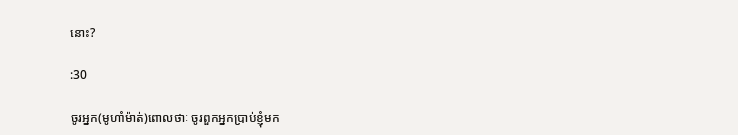នោះ?

:30

ចូរអ្នក(មូហាំម៉ាត់)ពោលថាៈ ចូរពួកអ្នកប្រាប់ខ្ញុំមក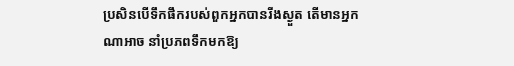ប្រសិនបើទឹកផឹករបស់ពួកអ្នកបានរីងស្ងួត តើមានអ្នកណាអាច នាំប្រភពទឹកមកឱ្យ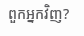ពួកអ្នកវិញ?